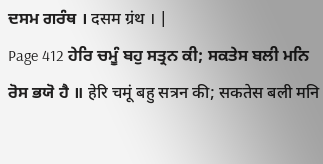ਦਸਮ ਗਰੰਥ । दसम ग्रंथ । |
Page 412 ਹੇਰਿ ਚਮੂੰ ਬਹੁ ਸਤ੍ਰਨ ਕੀ; ਸਕਤੇਸ ਬਲੀ ਮਨਿ ਰੋਸ ਭਯੋ ਹੈ ॥ हेरि चमूं बहु सत्रन की; सकतेस बली मनि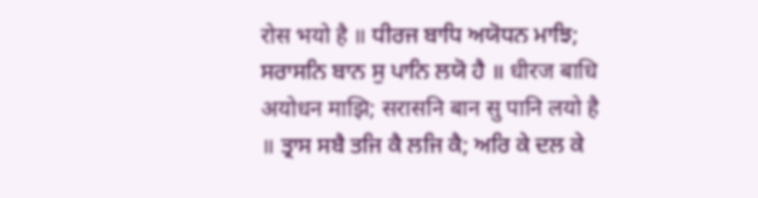रोस भयो है ॥ ਧੀਰਜ ਬਾਧਿ ਅਯੋਧਨ ਮਾਝਿ; ਸਰਾਸਨਿ ਬਾਨ ਸੁ ਪਾਨਿ ਲਯੋ ਹੈ ॥ धीरज बाधि अयोधन माझि; सरासनि बान सु पानि लयो है ॥ ਤ੍ਰਾਸ ਸਬੈ ਤਜਿ ਕੈ ਲਜਿ ਕੈ; ਅਰਿ ਕੇ ਦਲ ਕੇ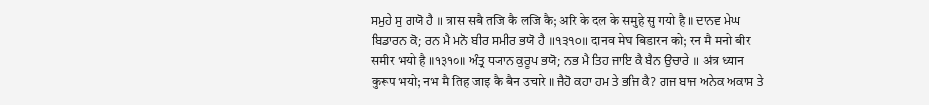ਸਮੁਹੇ ਸੁ ਗਯੋ ਹੈ ॥ त्रास सबै तजि कै लजि कै; अरि के दल के समुहे सु गयो है ॥ ਦਾਨਵ ਮੇਘ ਬਿਡਾਰਨ ਕੋ; ਰਨ ਮੈ ਮਨੋ ਬੀਰ ਸਮੀਰ ਭਯੋ ਹੈ ॥੧੩੧੦॥ दानव मेघ बिडारन को; रन मै मनो बीर समीर भयो है ॥१३१०॥ ਅੰਤ੍ਰ ਧ੍ਯਾਨ ਕੁਰੂਪ ਭਯੋ; ਨਭ ਮੈ ਤਿਹ ਜਾਇ ਕੈ ਬੈਨ ਉਚਾਰੇ ॥ अंत्र ध्यान कुरूप भयो; नभ मै तिह जाइ कै बैन उचारे ॥ ਜੈਹੋ ਕਹਾ ਹਮ ਤੇ ਭਜਿ ਕੈ? ਗਜ ਬਾਜ ਅਨੇਕ ਅਕਾਸ ਤੇ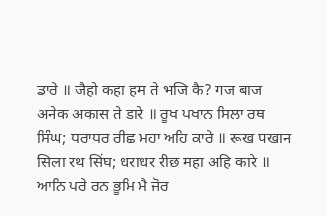ਡਾਰੇ ॥ जैहो कहा हम ते भजि कै? गज बाज अनेक अकास ते डारे ॥ ਰੂਖ ਪਖਾਨ ਸਿਲਾ ਰਥ ਸਿੰਘ; ਧਰਾਧਰ ਰੀਛ ਮਹਾ ਅਹਿ ਕਾਰੇ ॥ रूख पखान सिला रथ सिंघ; धराधर रीछ महा अहि कारे ॥ ਆਨਿ ਪਰੇ ਰਨ ਭੂਮਿ ਮੈ ਜੋਰ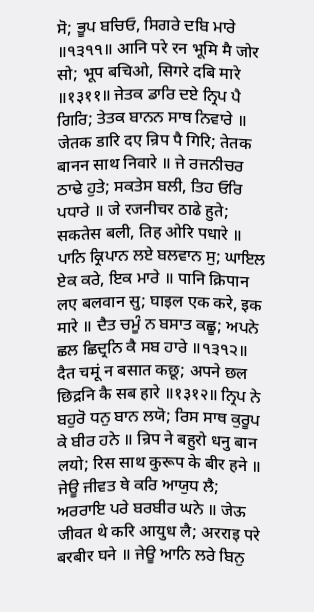ਸੋ; ਭੂਪ ਬਚਿਓ, ਸਿਗਰੇ ਦਬਿ ਮਾਰੇ ॥੧੩੧੧॥ आनि परे रन भूमि मै जोर सो; भूप बचिओ, सिगरे दबि मारे ॥१३११॥ ਜੇਤਕ ਡਾਰਿ ਦਏ ਨ੍ਰਿਪ ਪੈ ਗਿਰਿ; ਤੇਤਕ ਬਾਨਨ ਸਾਥ ਨਿਵਾਰੇ ॥ जेतक डारि दए न्रिप पै गिरि; तेतक बानन साथ निवारे ॥ ਜੇ ਰਜਨੀਚਰ ਠਾਢੇ ਹੁਤੇ; ਸਕਤੇਸ ਬਲੀ, ਤਿਹ ਓਰਿ ਪਧਾਰੇ ॥ जे रजनीचर ठाढे हुते; सकतेस बली, तिह ओरि पधारे ॥ ਪਾਨਿ ਕ੍ਰਿਪਾਨ ਲਏ ਬਲਵਾਨ ਸੁ; ਘਾਇਲ ਏਕ ਕਰੇ, ਇਕ ਮਾਰੇ ॥ पानि क्रिपान लए बलवान सु; घाइल एक करे, इक मारे ॥ ਦੈਤ ਚਮੂੰ ਨ ਬਸਾਤ ਕਛੂ; ਅਪਨੇ ਛਲ ਛਿਦ੍ਰਨਿ ਕੈ ਸਬ ਹਾਰੇ ॥੧੩੧੨॥ दैत चमूं न बसात कछू; अपने छल छिद्रनि कै सब हारे ॥१३१२॥ ਨ੍ਰਿਪ ਨੇ ਬਹੁਰੋ ਧਨੁ ਬਾਨ ਲਯੋ; ਰਿਸ ਸਾਥ ਕੁਰੂਪ ਕੇ ਬੀਰ ਹਨੇ ॥ न्रिप ने बहुरो धनु बान लयो; रिस साथ कुरूप के बीर हने ॥ ਜੇਊ ਜੀਵਤ ਥੇ ਕਰਿ ਆਯੁਧ ਲੈ; ਅਰਰਾਇ ਪਰੇ ਬਰਬੀਰ ਘਨੇ ॥ जेऊ जीवत थे करि आयुध लै; अरराइ परे बरबीर घने ॥ ਜੇਊ ਆਨਿ ਲਰੇ ਬਿਨੁ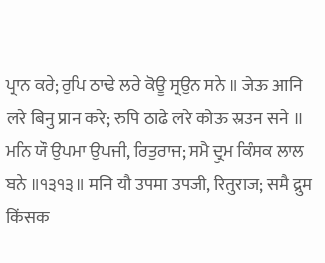ਪ੍ਰਾਨ ਕਰੇ; ਰੁਪਿ ਠਾਢੇ ਲਰੇ ਕੋਊ ਸ੍ਰਉਨ ਸਨੇ ॥ जेऊ आनि लरे बिनु प्रान करे; रुपि ठाढे लरे कोऊ स्रउन सने ॥ ਮਨਿ ਯੌ ਉਪਮਾ ਉਪਜੀ, ਰਿਤੁਰਾਜ; ਸਮੈ ਦ੍ਰੁਮ ਕਿੰਸਕ ਲਾਲ ਬਨੇ ॥੧੩੧੩॥ मनि यौ उपमा उपजी, रितुराज; समै द्रुम किंसक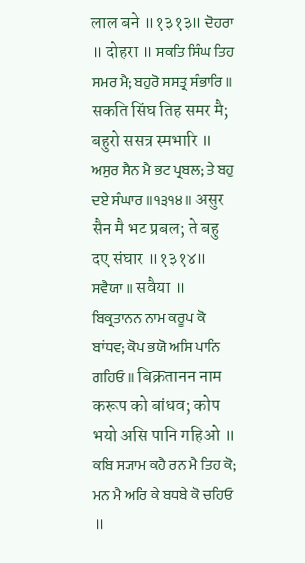लाल बने ॥१३१३॥ ਦੋਹਰਾ ॥ दोहरा ॥ ਸਕਤਿ ਸਿੰਘ ਤਿਹ ਸਮਰ ਮੈ; ਬਹੁਰੋ ਸਸਤ੍ਰ ਸੰਭਾਰਿ ॥ सकति सिंघ तिह समर मै; बहुरो ससत्र स्मभारि ॥ ਅਸੁਰ ਸੈਨ ਮੈ ਭਟ ਪ੍ਰਬਲ; ਤੇ ਬਹੁ ਦਏ ਸੰਘਾਰ ॥੧੩੧੪॥ असुर सैन मै भट प्रबल; ते बहु दए संघार ॥१३१४॥ ਸਵੈਯਾ ॥ सवैया ॥ ਬਿਕ੍ਰਤਾਨਨ ਨਾਮ ਕਰੂਪ ਕੋ ਬਾਂਧਵ; ਕੋਪ ਭਯੋ ਅਸਿ ਪਾਨਿ ਗਹਿਓ ॥ बिक्रतानन नाम करूप को बांधव; कोप भयो असि पानि गहिओ ॥ ਕਬਿ ਸ੍ਯਾਮ ਕਹੈ ਰਨ ਮੈ ਤਿਹ ਕੋ; ਮਨ ਮੈ ਅਰਿ ਕੇ ਬਧਬੇ ਕੋ ਚਹਿਓ ॥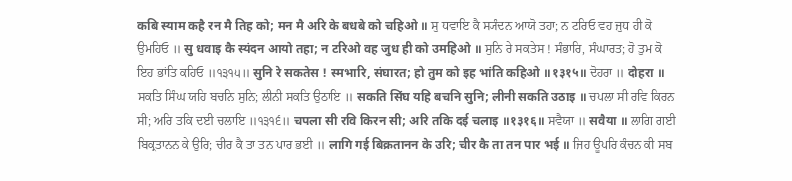कबि स्याम कहै रन मै तिह को; मन मै अरि के बधबे को चहिओ ॥ ਸੁ ਧਵਾਇ ਕੈ ਸ੍ਯੰਦਨ ਆਯੋ ਤਹਾ; ਨ ਟਰਿਓ ਵਹ ਜੁਧ ਹੀ ਕੋ ਉਮਹਿਓ ॥ सु धवाइ कै स्यंदन आयो तहा; न टरिओ वह जुध ही को उमहिओ ॥ ਸੁਨਿ ਰੇ ਸਕਤੇਸ ! ਸੰਭਾਰਿ, ਸੰਘਾਰਤ; ਹੋ ਤੁਮ ਕੋ ਇਹ ਭਾਂਤਿ ਕਹਿਓ ॥੧੩੧੫॥ सुनि रे सकतेस ! स्मभारि, संघारत; हो तुम को इह भांति कहिओ ॥१३१५॥ ਦੋਹਰਾ ॥ दोहरा ॥ ਸਕਤਿ ਸਿੰਘ ਯਹਿ ਬਚਨਿ ਸੁਨਿ; ਲੀਨੀ ਸਕਤਿ ਉਠਾਇ ॥ सकति सिंघ यहि बचनि सुनि; लीनी सकति उठाइ ॥ ਚਪਲਾ ਸੀ ਰਵਿ ਕਿਰਨ ਸੀ; ਅਰਿ ਤਕਿ ਦਈ ਚਲਾਇ ॥੧੩੧੬॥ चपला सी रवि किरन सी; अरि तकि दई चलाइ ॥१३१६॥ ਸਵੈਯਾ ॥ सवैया ॥ ਲਾਗਿ ਗਈ ਬਿਕ੍ਰਤਾਨਨ ਕੇ ਉਰਿ; ਚੀਰ ਕੈ ਤਾ ਤਨ ਪਾਰ ਭਈ ॥ लागि गई बिक्रतानन के उरि; चीर कै ता तन पार भई ॥ ਜਿਹ ਊਪਰਿ ਕੰਚਨ ਕੀ ਸਬ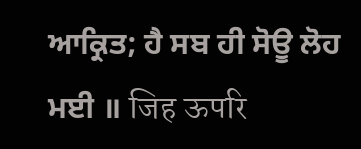ਆਕ੍ਰਿਤ; ਹੈ ਸਬ ਹੀ ਸੋਊ ਲੋਹ ਮਈ ॥ जिह ऊपरि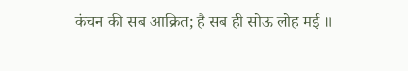कंचन की सब आक्रित; है सब ही सोऊ लोह मई ॥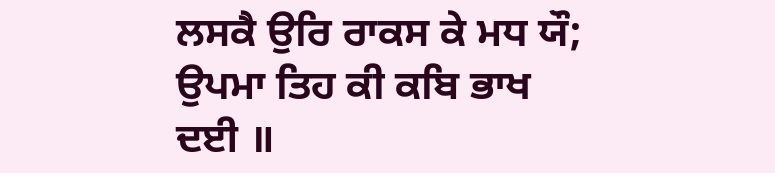ਲਸਕੈ ਉਰਿ ਰਾਕਸ ਕੇ ਮਧ ਯੌ; ਉਪਮਾ ਤਿਹ ਕੀ ਕਬਿ ਭਾਖ ਦਈ ॥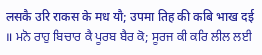लसकै उरि राकस के मध यौ; उपमा तिह की कबि भाख दई ॥ ਮਨੋ ਰਾਹੁ ਬਿਚਾਰ ਕੈ ਪੂਰਬ ਬੈਰ ਕੋ; ਸੂਰਜ ਕੀ ਕਰਿ ਲੀਲ ਲਈ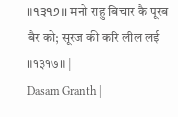॥੧੩੧੭॥ मनो राहु बिचार कै पूरब बैर को; सूरज की करि लील लई ॥१३१७॥ |
Dasam Granth |